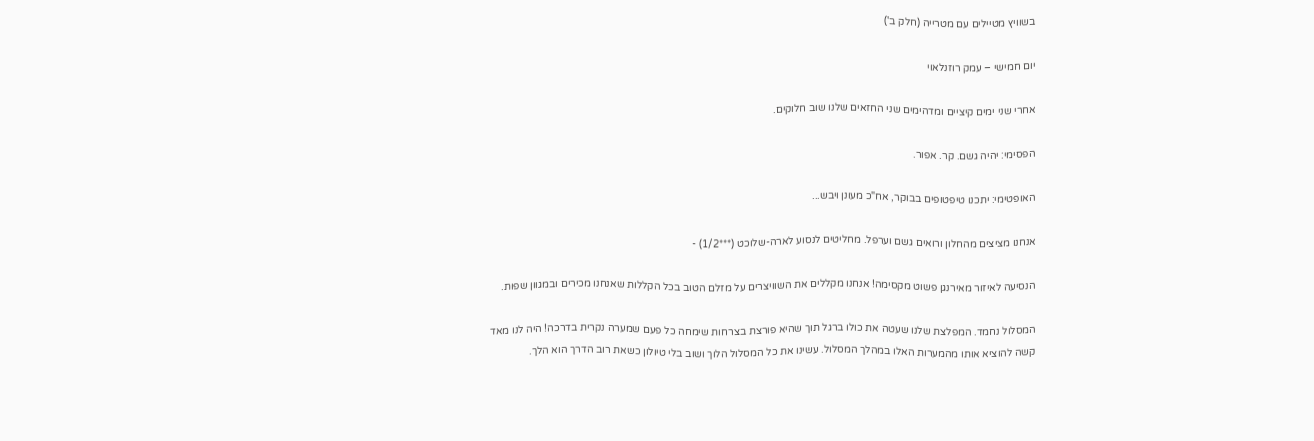בשוויץ מטיילים עם מטרייה (חלק ב')

יום חמישי – עמק רוזנלאוי

אחרי שני ימים קיציים ומדהימים שני החזאים שלנו שוב חלוקים.

הפסימי: יהיה גשם. קר. אפור.

האופטימי: יתכנו טיפטופים בבוקר, אח"כ מעונן ויבש...

אנחנו מציצים מהחלון ורואים גשם וערפל. מחליטים לנסוע לארה-שלוכט (***1/2) -

הנסיעה לאיזור מאירנגן פשוט מקסימה! אנחנו מקללים את השוויצרים על מזלם הטוב בכל הקללות שאנחנו מכירים ובמגוון שפות.

המסלול נחמד. המפלצת שלנו שעטה את כולו ברגל תוך שהיא פורצת בצרחות שימחה כל פעם שמערה נקרית בדרכה! היה לנו מאד קשה להוציא אותו מהמערות האלו במהלך המסלול. עשינו את כל המסלול הלוך ושוב בלי טיולון כשאת רוב הדרך הוא הלך.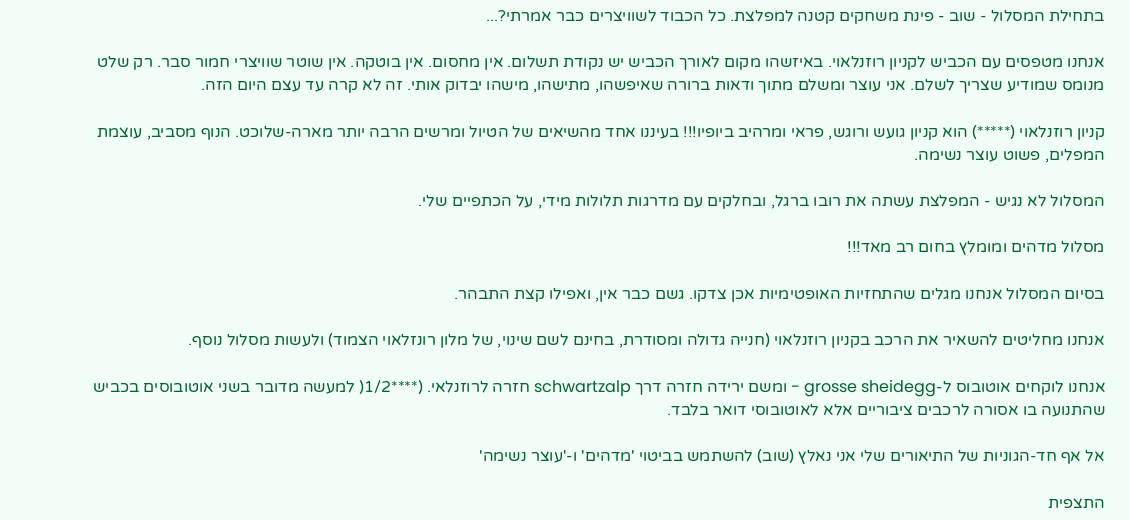בתחילת המסלול - שוב - פינת משחקים קטנה למפלצת. כל הכבוד לשוויצרים כבר אמרתי?...

אנחנו מטפסים עם הכביש לקניון רוזנלאוי. באיזשהו מקום לאורך הכביש יש נקודת תשלום. אין מחסום. אין בוטקה. אין שוטר שוויצרי חמור סבר. רק שלט מנומס שמודיע שצריך לשלם. אני עוצר ומשלם מתוך ודאות ברורה שאיפשהו, מתישהו, מישהו יבדוק אותי. זה לא קרה עד עצם היום הזה.

קניון רוזנלאוי (*****) הוא קניון גועש ורוגש, פראי ומרהיב ביופיו!!! בעיננו אחד מהשיאים של הטיול ומרשים הרבה יותר מארה-שלוכט. הנוף מסביב, עוצמת המפלים, פשוט עוצר נשימה.

המסלול לא נגיש - המפלצת עשתה את רובו ברגל, ובחלקים עם מדרגות תלולות מידי, על הכתפיים שלי.

מסלול מדהים ומומלץ בחום רב מאד!!!

בסיום המסלול אנחנו מגלים שהתחזיות האופטימיות אכן צדקו. גשם כבר אין, ואפילו קצת התבהר.

אנחנו מחליטים להשאיר את הרכב בקניון רוזנלאוי (חנייה גדולה ומסודרת, בחינם לשם שינוי, של מלון רונזלאוי הצמוד) ולעשות מסלול נוסף.

אנחנו לוקחים אוטובוס ל-grosse sheidegg - ומשם ירידה חזרה דרך schwartzalp חזרה לרוזנלאי. (****1/2( למעשה מדובר בשני אוטובוסים בכביש שהתנועה בו אסורה לרכבים ציבוריים אלא לאוטובוסי דואר בלבד.

אל אף חד-הגוניות של התיאורים שלי אני נאלץ (שוב) להשתמש בביטוי 'מדהים' ו-'עוצר נשימה'

התצפית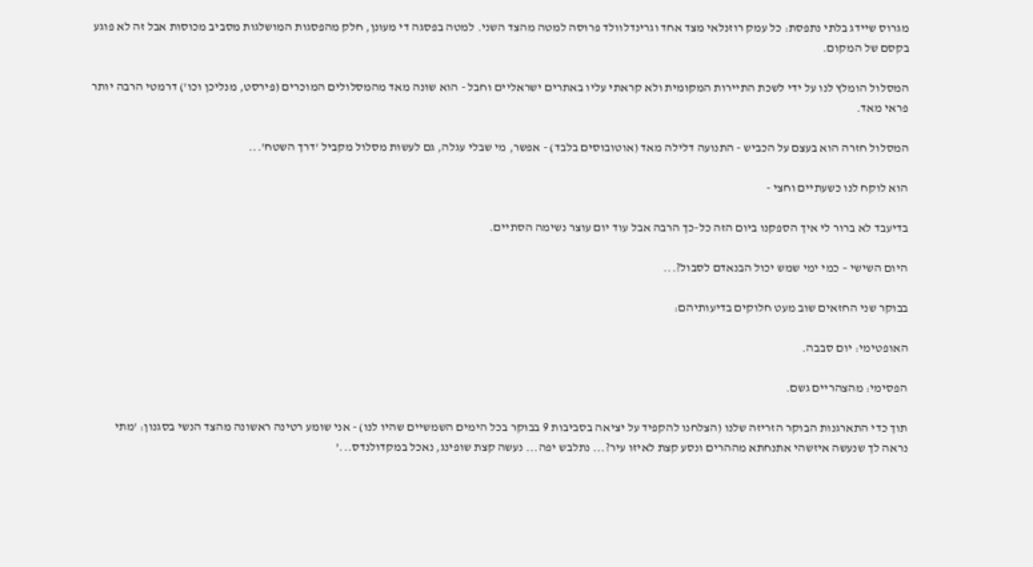מגרוס שיידג בלתי נתפסת: כל עמק רוזנלאי מצד אחד וגרינדלוולד פרוסה למטה מהצד השני. למטה בפסגה די מעונן, חלק מהפסגות המושלגות מסביב מכוסות אבל זה לא פוגע בקסם של המקום.

המסלול הומלץ לנו על ידי לשכת התיירות המקומית ולא קראתי עליו באתרים ישראליים וחבל - הוא שונה מאד מהמסלולים המוכרים (פירסט, מנליכן וכו') דרמטי הרבה יותר פראי מאד.

המסלול חזרה הוא בעצם על הכביש - התנועה דלילה מאד (אוטובוסים בלבד) - אפשר, מי שבלי עגלה, גם לעשות מסלול מקביל 'דרך השטח'...

הוא לוקח לנו כשעתיים וחצי -

בדיעבד לא ברור לי איך הספקנו ביום הזה כל-כך הרבה אבל עוד יום עוצר נשימה הסתיים.

היום השישי – כמי ימי שמש יכול הבנאדם לסבול?...

בבוקר שני החזאים שוב מעט חלוקים בדיעותיהם:

האופטימי: יום סבבה.

הפסימי: מהצהריים גשם.

תוך כדי התארגנות הבוקר הזריזה שלנו (הצלחנו להקפיד על יציאה בסביבות 9 בבוקר בכל הימים השמשיים שהיו לנו) - אני שומע רטינה ראשונה מהצד הנשי בסגנון: 'מתי נראה לך שנעשה איזשהי אתנחתא מההרים ונסע קצת לאיזו עיר?... נתלבש יפה... נעשה קצת שופינג, נאכל במקדולנדס...'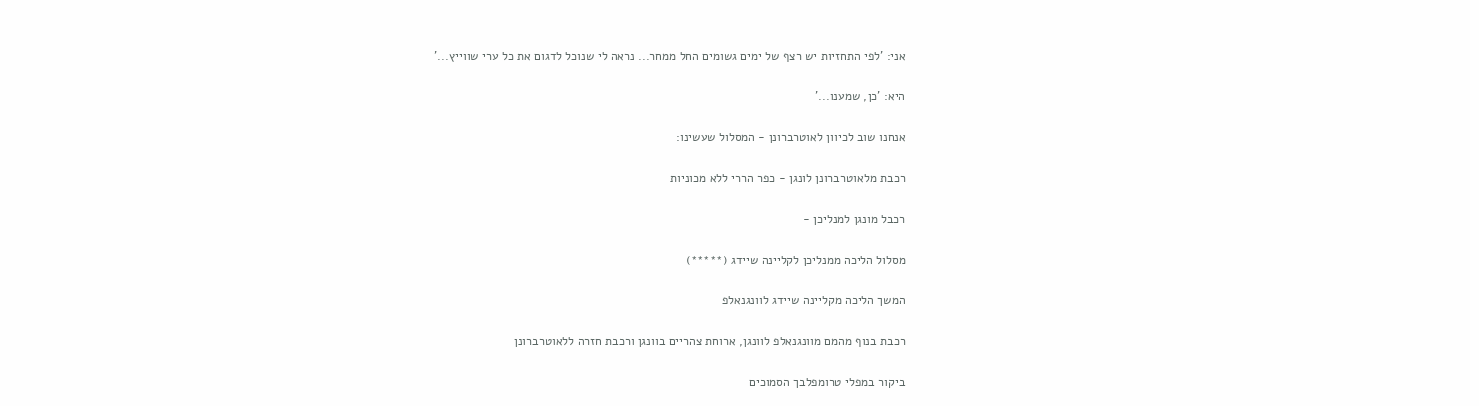אני: 'לפי התחזיות יש רצף של ימים גשומים החל ממחר... נראה לי שנוכל לדגום את כל ערי שווייץ...'

היא: 'כן, שמענו...'

אנחנו שוב לכיוון לאוטרברונן - המסלול שעשינו:

רכבת מלאוטרברונן לונגן - כפר הררי ללא מכוניות

רכבל מונגן למנליכן -

מסלול הליכה ממנליכן לקליינה שיידג (*****)

המשך הליכה מקליינה שיידג לוונגנאלפ

רכבת בנוף מהמם מוונגנאלפ לוונגן, ארוחת צהריים בוונגן ורכבת חזרה ללאוטרברונן

ביקור במפלי טרומפלבך הסמוכים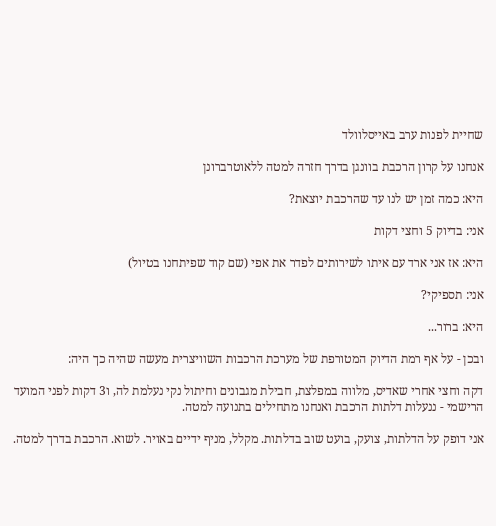שחיית לפנות ערב באייסלוולד

אנחנו על קרון הרכבת בוונגן בדרך חזרה למטה ללאוטרברונן

היא: כמה זמן יש לנו עד שהרכבת יוצאת?

אני: בדיוק 5 וחצי דקות

היא: אז אני ארד עם איתו לשירותים לפדר את אפי (שם קוד שפיתחנו בטיול)

אני: תספיקי?

היא: ברור...

ובכן - על אף רמת הדיוק המטורפת של מערכת הרכבות השוויצרית מעשה שהיה כך היה:

דקה וחצי אחרי שאדיס, מלווה במפלצת, חבילת מגבונים וחיתול נקי נעלמת לה, ו3 דקות לפני המועד הרישמי - ננעלות דלתות הרכבת ואנחנו מתחילים בתנועה למטה.

אני דופק על הדלתות, צועק, בועט שוב בדלתות. מקלל, מניף ידיים באויר. לשוא. הרכבת בדרך למטה.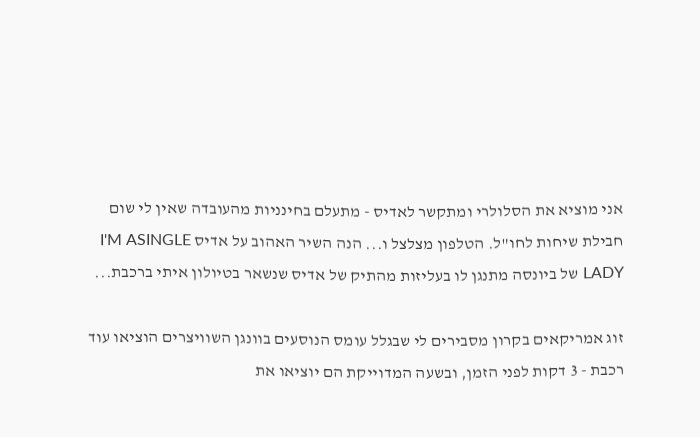אני מוציא את הסלולרי ומתקשר לאדיס - מתעלם בחינניות מהעובדה שאין לי שום חבילת שיחות לחו"ל. הטלפון מצלצל ו... הנה השיר האהוב על אדיס I'M ASINGLE LADY של ביונסה מתנגן לו בעליזות מהתיק של אדיס שנשאר בטיולון איתי ברכבת...

זוג אמריקאים בקרון מסבירים לי שבגלל עומס הנוסעים בוונגן השוויצרים הוציאו עוד רכבת - 3 דקות לפני הזמן, ובשעה המדוייקת הם יוציאו את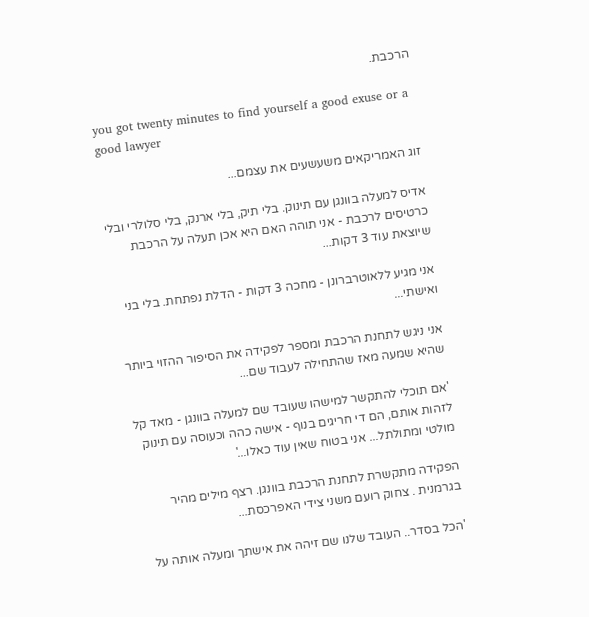הרכבת.

you got twenty minutes to find yourself a good exuse or a good lawyer

זוג האמריקאים משעשעים את עצמם...

אדיס למעלה בוונגן עם תינוק. בלי תיק, בלי ארנק, בלי סלולרי ובלי כרטיסים לרכבת - אני תוהה האם היא אכן תעלה על הרכבת שיוצאת עוד 3 דקות...

אני מגיע ללאוטרברונן - מחכה 3 דקות - הדלת נפתחת. בלי בני ואישתי...

אני ניגש לתחנת הרכבת ומספר לפקידה את הסיפור ההזוי ביותר שהיא שמעה מאז שהתחילה לעבוד שם...

'אם תוכלי להתקשר למישהו שעובד שם למעלה בוונגן - מאד קל לזהות אותם, הם די חריגים בנוף - אישה כהה וכעוסה עם תינוק מולטי ומתולתל... אני בטוח שאין עוד כאלו...'

הפקידה מתקשרת לתחנת הרכבת בוונגן. רצף מילים מהיר בגרמנית . צחוק רועם משני צידי האפרכסת...

'הכל בסדר.. העובד שלנו שם זיהה את אישתך ומעלה אותה על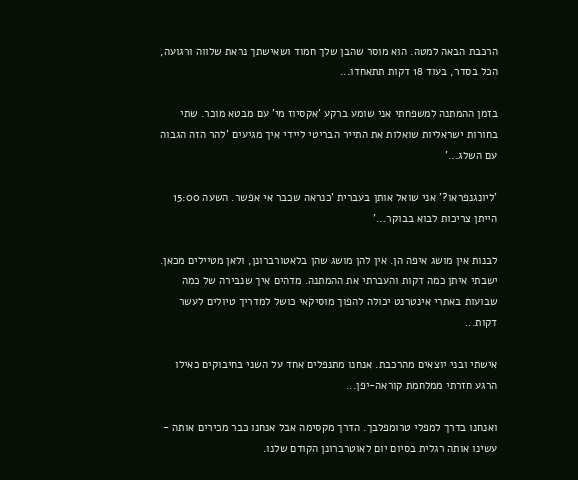הרכבת הבאה למטה. הוא מוסר שהבן שלך חמוד ושאישתך נראת שלווה ורגועה, הכל בסדר, בעוד 18 דקות תתאחדו...

בזמן ההמתנה למשפחתי אני שומע ברקע 'אקסיוז מי' עם מבטא מוכר. שתי בחורות ישראליות שואלות את התייר הבריטי ליידי איך מגיעים 'להר הזה הגבוה עם השלג...'

'ליונגנפראו?' אני שואל אותן בעברית 'כנראה שכבר אי אפשר. השעה 15:00 הייתן צריכות לבוא בבוקר...'

לבנות אין מושג איפה הן. אין להן מושג שהן בלאטורברונן, ולאן מטיילים מכאן. ישבתי איתן כמה דקות והעברתי את ההמתנה. מדהים איך שנבירה של כמה שבועות באתרי אינטרנט יכולה להפוך מוסיקאי כושל למדריך טיולים לעשר דקות...

אישתי ובני יוצאים מהרכבת. אנחנו מתנפלים אחד על השני בחיבוקים כאילו הרגע חזרתי ממלחמת קוראה-יפן...

ואנחנו בדרך למפלי טרומפלבך. הדרך מקסימה אבל אנחנו כבר מכירים אותה - עשינו אותה רגלית בסיום יום לאוטרברונן הקודם שלנו.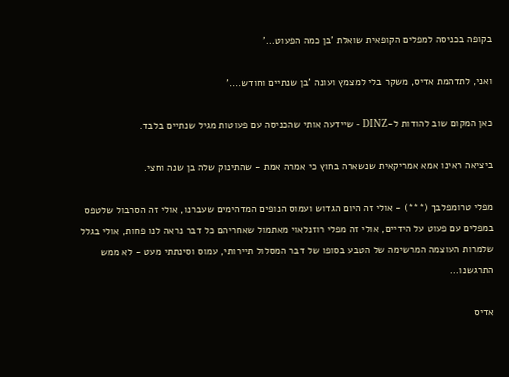בקופה בכניסה למפלים הקופאית שואלת 'בן כמה הפעוט...'

ואני, לתדהמת אדיס, משקר בלי למצמץ ועונה 'בן שנתיים וחודש....'

כאן המקום שוב להודות ל-DINZ - שיידעה אותי שהכניסה עם פעוטות מגיל שנתיים בלבד.

ביציאה ראינו אמא אמריקאית שנשארה בחוץ כי אמרה אמת - שהתינוק שלה בן שנה וחצי.

מפלי טרומפלבך (***) - אולי זה היום הגדוש ועמוס הנופים המדהימים שעברנו, אולי זה הסרבול שלטפס במפלים עם פעוט על הידיים, אולי זה מפלי רוזנלאוי מאתמול שאחריהם כל דבר נראה לנו פחות, אולי בגלל שלמרות העוצמה המרשימה של הטבע בסופו של דבר המסלול תיירותי, עמוס וסינתתי מעט - לא ממש התרגשנו...

אדיס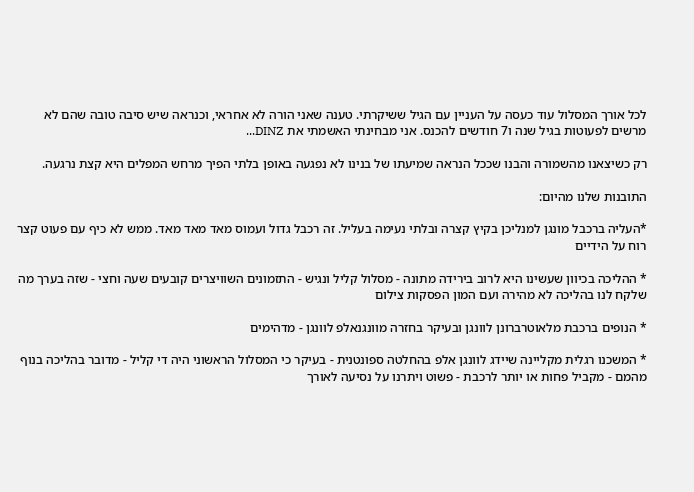לכל אורך המסלול עוד כעסה על העניין עם הגיל ששיקרתי. טענה שאני הורה לא אחראי, וכנראה שיש סיבה טובה שהם לא מרשים לפעוטות בגיל שנה ו7 חודשים להכנס. אני מבחינתי האשמתי את DINZ...

רק כשיצאנו מהשמורה והבנו שככל הנראה שמיעתו של בנינו לא נפגעה באופן בלתי הפיך מרחש המפלים היא קצת נרגעה.

התובנות שלנו מהיום:

*העליה ברכבל מונגן למנליכן בקיץ קצרה ובלתי נעימה בעליל. זה רכבל גדול ועמוס מאד מאד מאד. ממש לא כיף עם פעוט קצר רוח על הידיים

* ההליכה בכיוון שעשינו היא לרוב בירידה מתונה - מסלול קליל ונגיש - התזמונים השוויצרים קובעים שעה וחצי - שזה בערך מה שלקח לנו בהליכה לא מהירה ועם המון הפסקות צילום

* הנופים ברכבת מלאוטרברונן לוונגן ובעיקר בחזרה מוונגנאלפ לוונגן - מדהימים

* המשכנו רגלית מקליינה שיידג לוונגן אלפ בהחלטה ספונטנית - בעיקר כי המסלול הראשוני היה די קליל - מדובר בהליכה בנוף מהמם - מקביל פחות או יותר לרכבת - פשוט ויתרנו על נסיעה לאורך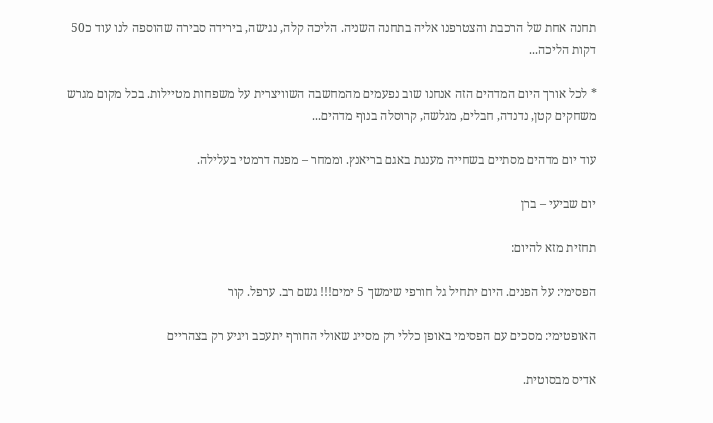תחנה אחת של הרכבת והצטרפנו אליה בתחנה השניה. הליכה קלה, נגישה, בירידה סבירה שהוספה לנו עוד כ50 דקות הליכה...

* לכל אורך היום המדהים הזה אנחנו שוב נפעמים מהמחשבה השוויצרית על משפחות מטיילות. בכל מקום מגרש משחקים קטן, נדנדה, חבלים, מגלשה, קרוסלה בנוף מדהים...

עוד יום מדהים מסתיים בשחייה מענגת באגם בריאנץ. וממחר – מפנה דרמטי בעלילה.

יום שביעי – ברן

תחזית מזא להיום:

הפסימי: על הפנים. היום יתחיל גל חורפי שימשך 5 ימים!!! גשם רב. ערפל. קור

האופטימי: מסכים עם הפסימי באופן כללי רק מסייג שאולי החורף יתעכב ויגיע רק בצהריים

אדיס מבסוטית.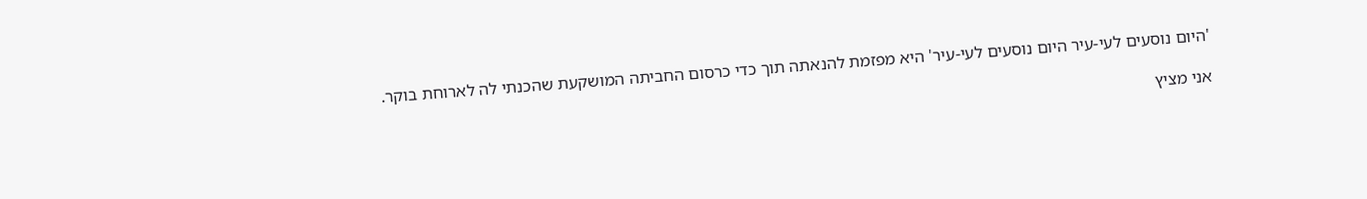'היום נוסעים לעי-עיר היום נוסעים לעי-עיר' היא מפזמת להנאתה תוך כדי כרסום החביתה המושקעת שהכנתי לה לארוחת בוקר.

אני מציץ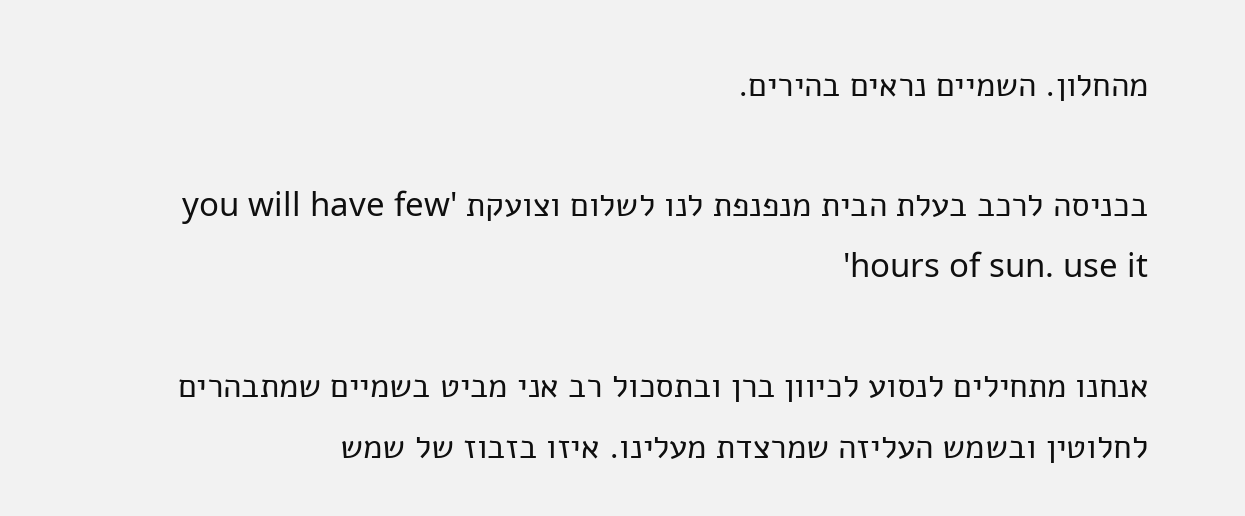מהחלון. השמיים נראים בהירים.

בכניסה לרכב בעלת הבית מנפנפת לנו לשלום וצועקת 'you will have few hours of sun. use it'

אנחנו מתחילים לנסוע לכיוון ברן ובתסכול רב אני מביט בשמיים שמתבהרים לחלוטין ובשמש העליזה שמרצדת מעלינו. איזו בזבוז של שמש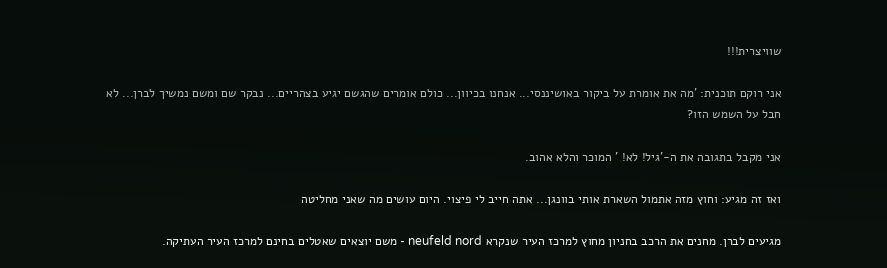שוויצרית!!!

אני רוקם תוכנית: 'מה את אומרת על ביקור באושיננסי... אנחנו בכיוון... כולם אומרים שהגשם יגיע בצהריים... נבקר שם ומשם נמשיך לברן... לא חבל על השמש הזו?

אני מקבל בתגובה את ה-'גיל! לא! ' המוכר והלא אהוב.

ואז זה מגיע: וחוץ מזה אתמול השארת אותי בוונגן... אתה חייב לי פיצוי. היום עושים מה שאני מחליטה

מגיעים לברן. מחנים את הרכב בחניון מחוץ למרכז העיר שנקרא neufeld nord - משם יוצאים שאטלים בחינם למרכז העיר העתיקה.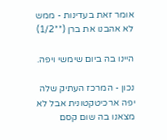אומר זאת בעדינות - ממש לא אהבנו את ברן (**1/2)

היינו בה ביום שימשי ויפה.

נכון - המרכז העתיק שלה יפה ארכיטקטונית אבל לא מצאנו בה שום קסם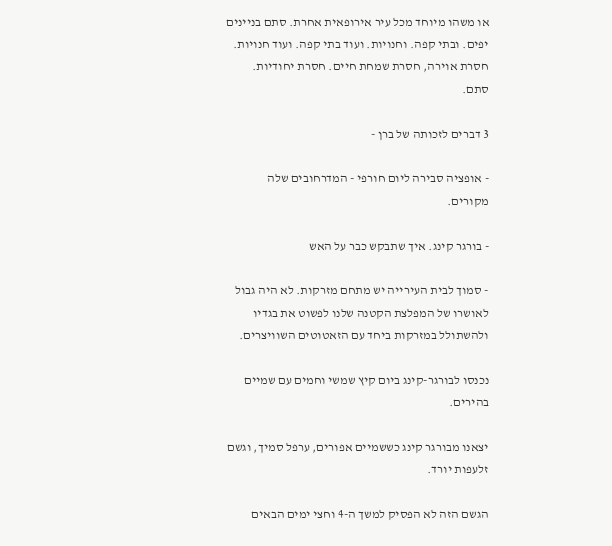או משהו מיוחד מכל עיר אירופאית אחרת. סתם בניינים יפים. ובתי קפה. וחנויות. ועוד בתי קפה. ועוד חנויות. חסרת אוירה, חסרת שמחת חיים. חסרת יחודיות. סתם.

3 דברים לזכותה של ברן -

- אופציה סבירה ליום חורפי - המדרחובים שלה מקורים.

- בורגר קינג. איך שתבקש כבר על האש

- סמוך לבית העירייה יש מתחם מזרקות. לא היה גבול לאושרו של המפלצת הקטנה שלנו לפשוט את בגדיו ולהשתולל במזרקות ביחד עם הזאטוטים השוויצרים.

נכנסו לבורגר-קינג ביום קיץ שמשי וחמים עם שמיים בהירים.

יצאנו מבורגר קינג כששמיים אפורים, ערפל סמיך, וגשם זלעפות יורד.

הגשם הזה לא הפסיק למשך ה-4 וחצי ימים הבאים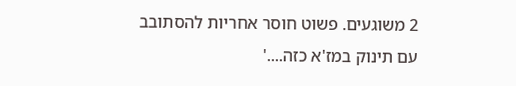2 משוגעים. פשוט חוסר אחריות להסתובב עם תינוק במז'א כזה....'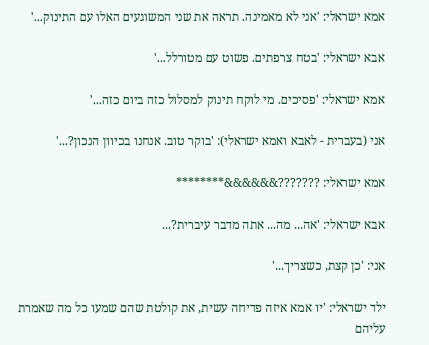אמא ישראלי: 'אני לא מאמינה. תראה את שני המשוגעים האלו עם התינוק...'

אבא ישראלי: 'בטח צרפתים. פשוט עם מטורלל...'

אמא ישראלי: 'פסיכים. מי לוקח תינוק למסלול כזה ביום כזה...'

אני (בעברית - לאבא ואמא ישראלי): 'בוקר טוב. אנחנו בכיוון הנכון?...'

אמא ישראלי: ???????&&&&&&********

אבא ישראלי: 'אה... מה... אתה מדבר עיברית?...

אני: 'כן קצת, כשצריך...'

ילד ישראלי: 'יו אמא איזה פדיחה עשית, את קולטת שהם שמעו כל מה שאמרת עליהם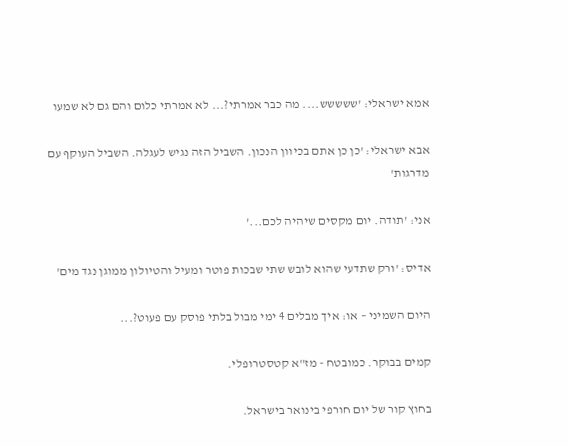אמא ישראלי: 'ששששש.... מה כבר אמרתי?... לא אמרתי כלום והם גם לא שמעו

אבא ישראלי: 'כן כן אתם בכיוון הנכון. השביל הזה נגיש לעגלה. השביל העוקף עם מדרגות'

אני: 'תודה. יום מקסים שיהיה לכם...'

אדיס: 'ורק שתדעי שהוא לובש שתי שבכות פוטר ומעיל והטיולון ממוגן נגד מים'

היום השמיני – או: איך מבלים 4 ימי מבול בלתי פוסק עם פעוט?...

קמים בבוקר. כמובטח - מז"א קטסטרופלי.

בחוץ קור של יום חורפי בינואר בישראל.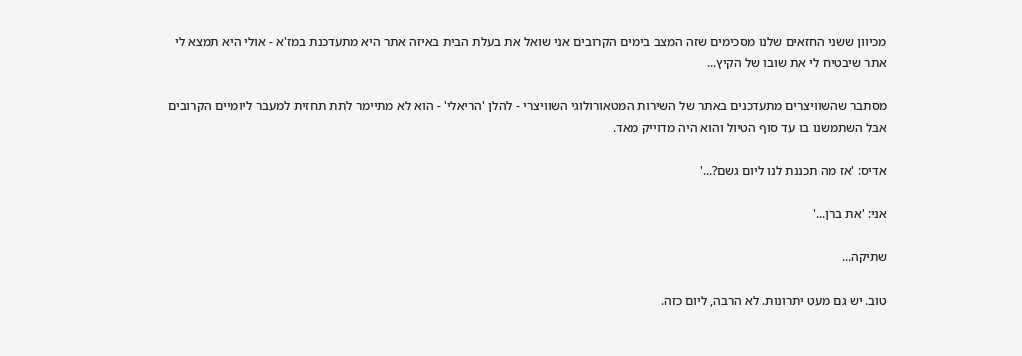מכיוון ששני החזאים שלנו מסכימים שזה המצב בימים הקרובים אני שואל את בעלת הבית באיזה אתר היא מתעדכנת במז'א - אולי היא תמצא לי אתר שיבטיח לי את שובו של הקיץ...

מסתבר שהשוויצרים מתעדכנים באתר של השירות המטאורולוגי השוויצרי - להלן 'הריאלי' - הוא לא מתיימר לתת תחזית למעבר ליומיים הקרובים אבל השתמשנו בו עד סוף הטיול והוא היה מדוייק מאד.

אדיס: 'אז מה תכננת לנו ליום גשם?...'

אני: 'את ברן...'

שתיקה...

טוב. יש גם מעט יתרונות. לא הרבה, ליום כזה.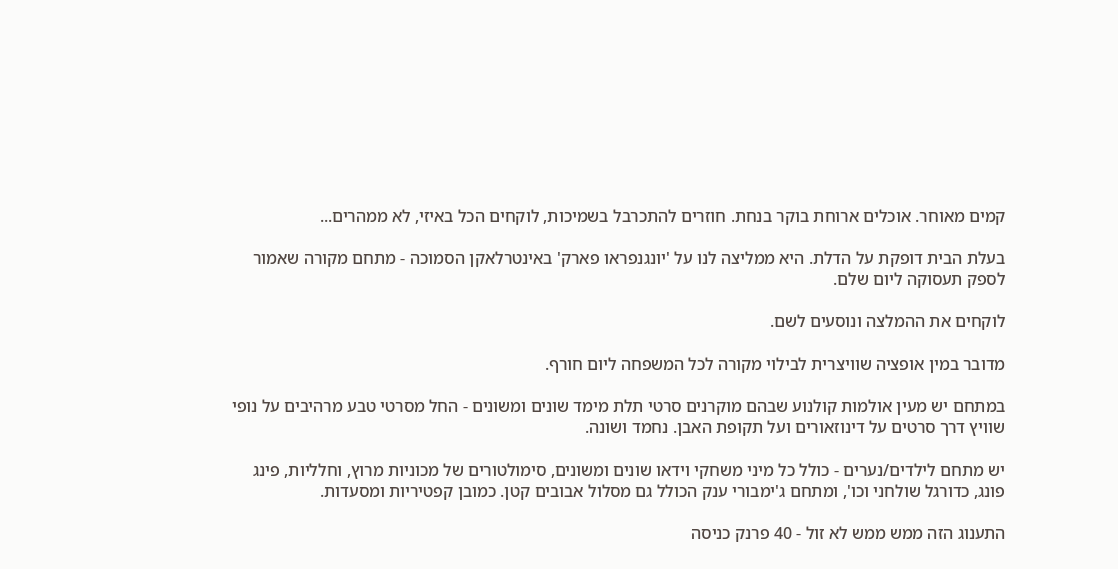קמים מאוחר. אוכלים ארוחת בוקר בנחת. חוזרים להתכרבל בשמיכות, לוקחים הכל באיזי, לא ממהרים...

בעלת הבית דופקת על הדלת. היא ממליצה לנו על 'יונגנפראו פארק' באינטרלאקן הסמוכה - מתחם מקורה שאמור לספק תעסוקה ליום שלם.

לוקחים את ההמלצה ונוסעים לשם.

מדובר במין אופציה שוויצרית לבילוי מקורה לכל המשפחה ליום חורף.

במתחם יש מעין אולמות קולנוע שבהם מוקרנים סרטי תלת מימד שונים ומשונים - החל מסרטי טבע מרהיבים על נופי שוויץ דרך סרטים על דינוזאורים ועל תקופת האבן. נחמד ושונה.

יש מתחם לילדים/נערים - כולל כל מיני משחקי וידאו שונים ומשונים, סימולטורים של מכוניות מרוץ, וחלליות, פינג פונג, כדורגל שולחני וכו', ומתחם ג'ימבורי ענק הכולל גם מסלול אבובים קטן. כמובן קפטיריות ומסעדות.

התענוג הזה ממש ממש לא זול - 40 פרנק כניסה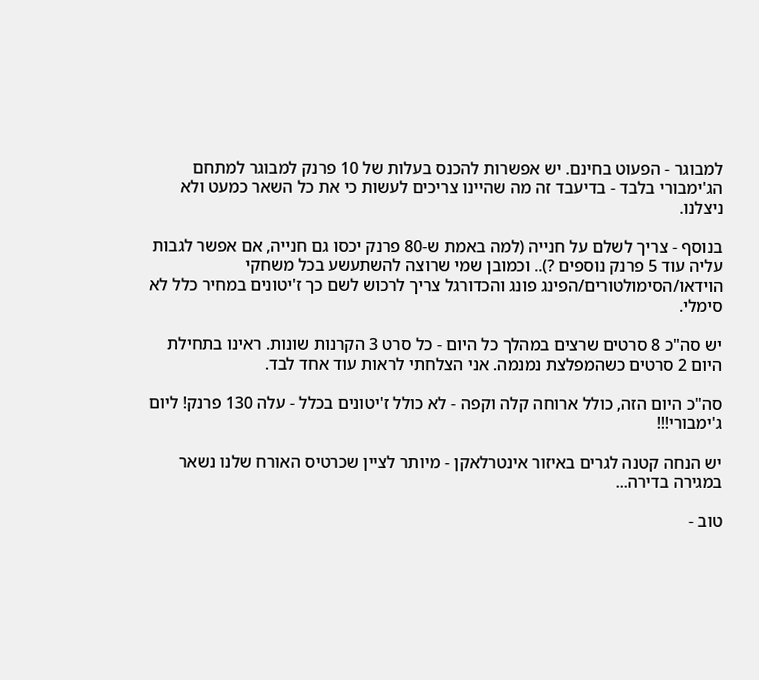למבוגר - הפעוט בחינם. יש אפשרות להכנס בעלות של 10 פרנק למבוגר למתחם הג'ימבורי בלבד - בדיעבד זה מה שהיינו צריכים לעשות כי את כל השאר כמעט ולא ניצלנו.

בנוסף - צריך לשלם על חנייה (למה באמת ש-80 פרנק יכסו גם חנייה, אם אפשר לגבות עליה עוד 5 פרנק נוספים ?).. וכמובן שמי שרוצה להשתעשע בכל משחקי הוידאו/הסימולטורים/הפינג פונג והכדורגל צריך לרכוש לשם כך ז'יטונים במחיר כלל לא סימלי.

יש סה"כ 8 סרטים שרצים במהלך כל היום - כל סרט 3 הקרנות שונות. ראינו בתחילת היום 2 סרטים כשהמפלצת נמנמה. אני הצלחתי לראות עוד אחד לבד.

סה"כ היום הזה, כולל ארוחה קלה וקפה - לא כולל ז'יטונים בכלל - עלה 130 פרנק! ליום ג'ימבורי!!!

יש הנחה קטנה לגרים באיזור אינטרלאקן - מיותר לציין שכרטיס האורח שלנו נשאר במגירה בדירה...

טוב -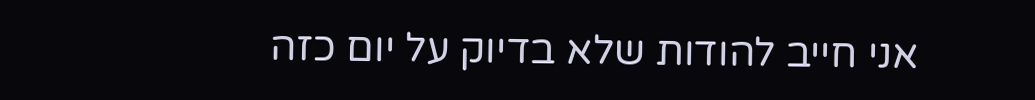אני חייב להודות שלא בדיוק על יום כזה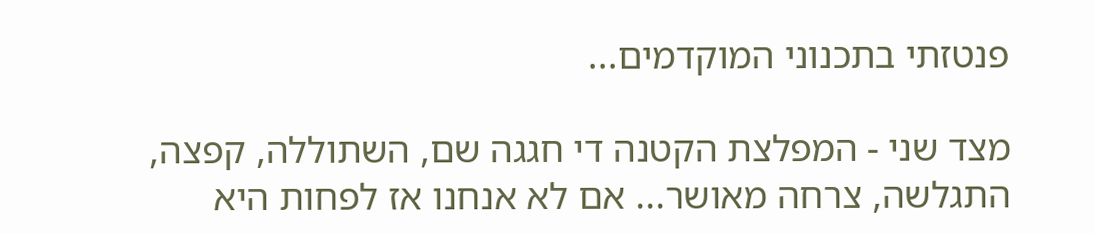פנטזתי בתכנוני המוקדמים...

מצד שני - המפלצת הקטנה די חגגה שם, השתוללה, קפצה, התגלשה, צרחה מאושר... אם לא אנחנו אז לפחות היא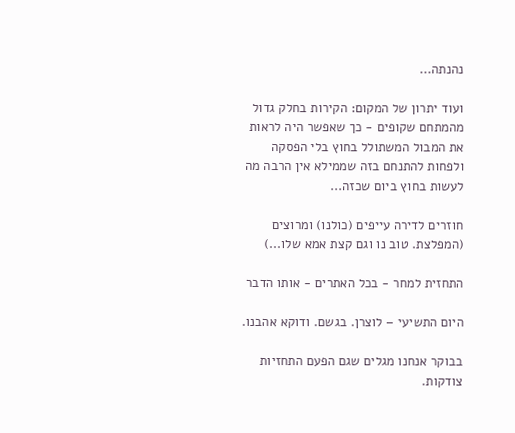נהנתה...

ועוד יתרון של המקום: הקירות בחלק גדול מהמתחם שקופים - כך שאפשר היה לראות את המבול המשתולל בחוץ בלי הפסקה ולפחות להתנחם בזה שממילא אין הרבה מה לעשות בחוץ ביום שכזה...

חוזרים לדירה עייפים (כולנו) ומרוצים (המפלצת. טוב נו וגם קצת אמא שלו...)

התחזית למחר - בכל האתרים - אותו הדבר

היום התשיעי – לוצרן. בגשם. ודוקא אהבנו.

בבוקר אנחנו מגלים שגם הפעם התחזיות צודקות.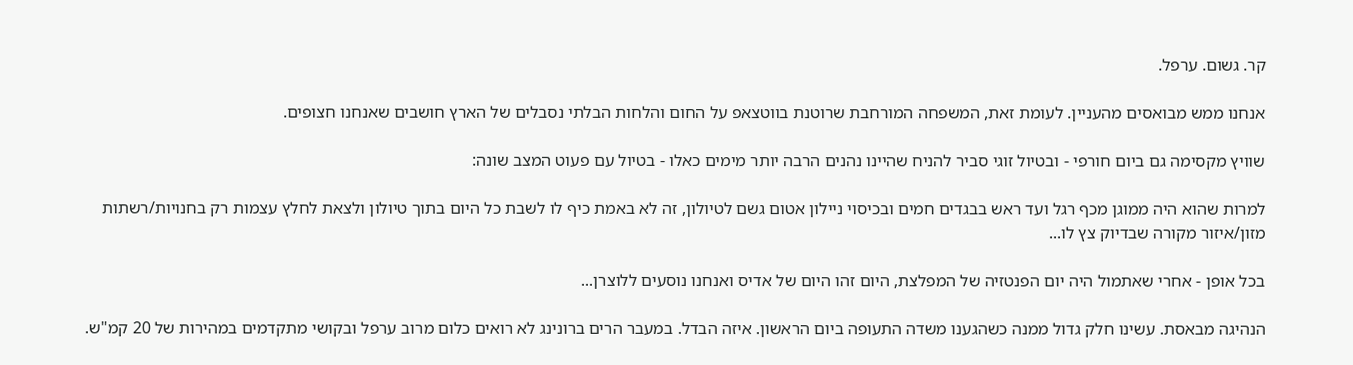קר. גשום. ערפל.

אנחנו ממש מבואסים מהעניין. לעומת זאת, המשפחה המורחבת שרוטנת בווטצאפ על החום והלחות הבלתי נסבלים של הארץ חושבים שאנחנו חצופים.

שוויץ מקסימה גם ביום חורפי - ובטיול זוגי סביר להניח שהיינו נהנים הרבה יותר מימים כאלו - בטיול עם פעוט המצב שונה:

למרות שהוא היה ממוגן מכף רגל ועד ראש בבגדים חמים ובכיסוי ניילון אטום גשם לטיולון, זה לא באמת כיף לו לשבת כל היום בתוך טיולון ולצאת לחלץ עצמות רק בחנויות/רשתות מזון/איזור מקורה שבדיוק צץ לו...

בכל אופן - אחרי שאתמול היה יום הפנטזיה של המפלצת, היום זהו היום של אדיס ואנחנו נוסעים ללוצרן...

הנהיגה מבאסת. עשינו חלק גדול ממנה כשהגענו משדה התעופה ביום הראשון. איזה הבדל. במעבר הרים ברונינג לא רואים כלום מרוב ערפל ובקושי מתקדמים במהירות של 20 קמ"ש.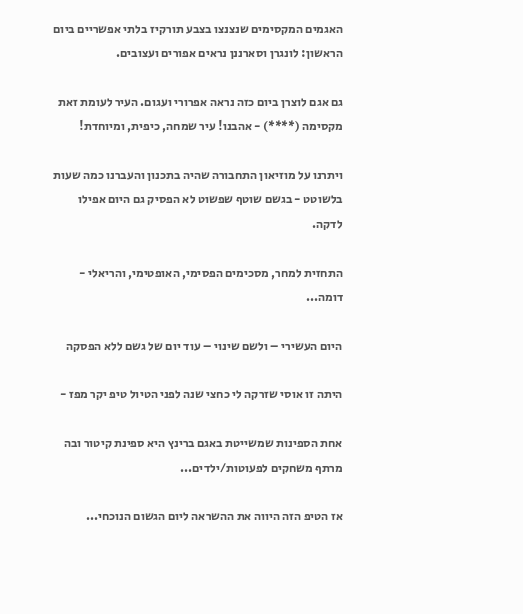האגמים המקסימים שנצנצו בצבע תורקיז בלתי אפשריים ביום הראשון: לונגרן וסארננן נראים אפורים ועצובים.

גם אגם לוצרן ביום כזה נראה אפרורי ועגום. העיר לעומת זאת מקסימה (****) - אהבנו! עיר שמחה, כיפית, ומיוחדת!

ויתרנו על מוזיאון התחבורה שהיה בתכנון והעברנו כמה שעות בלשוטט - בגשם שוטף שפשוט לא הפסיק גם היום אפילו לדקה.

התחזית למחר, מסכימים הפסימי, האופטימי, והריאלי - דומה...

היום העשירי – ולשם שינוי – עוד יום של גשם ללא הפסקה

היתה זו אוסי שזרקה לי כחצי שנה לפני הטיול טיפ יקר מפז -

אחת הספינות שמשייטת באגם ברינץ היא ספינת קיטור ובה מרתף משחקים לפעוטות/ילדים...

אז הטיפ הזה היווה את ההשראה ליום הגשום הנוכחי...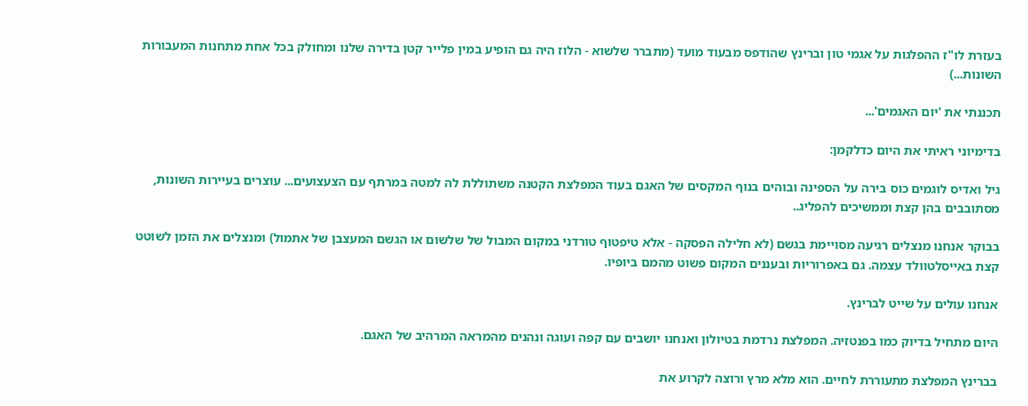בעזרת לו"ז ההפלגות על אגמי טון וברינץ שהודפס מבעוד מועד (מתברר שלשוא - הלוז היה גם הופיע במין פלייר קטן בדירה שלנו ומחולק בכל אחת מתחנות המעבורות השונות...)

תכננתי את 'יום האגמים'...

בדימיוני ראיתי את היום כדלקמן:

גיל ואדיס לוגמים כוס בירה על הספינה ובוהים בנוף המקסים של האגם בעוד המפלצת הקטנה משתוללת לה למטה במרתף עם הצעצועים... עוצרים בעיירות השונות, מסתובבים בהן קצת וממשיכים להפליג..

בבוקר אנחנו מנצלים רגיעה מסויימת בגשם (לא חלילה הפסקה - אלא טיפטוף טורדני במקום המבול של שלשום או הגשם המעצבן של אתמול) ומנצלים את הזמן לשוטט קצת באייסלטוולד עצמה. גם באפרוריות ובעננים המקום פשוט מהמם ביופיו.

אנחנו עולים על שייט לברינץ.

היום מתחיל בדיוק כמו בפנטזיה. המפלצת נרדמת בטיולון ואנחנו יושבים עם קפה ועוגה ונהנים מהמראה המרהיב של האגם.

בברינץ המפלצת מתעוררת לחיים. הוא מלא מרץ ורוצה לקרוע את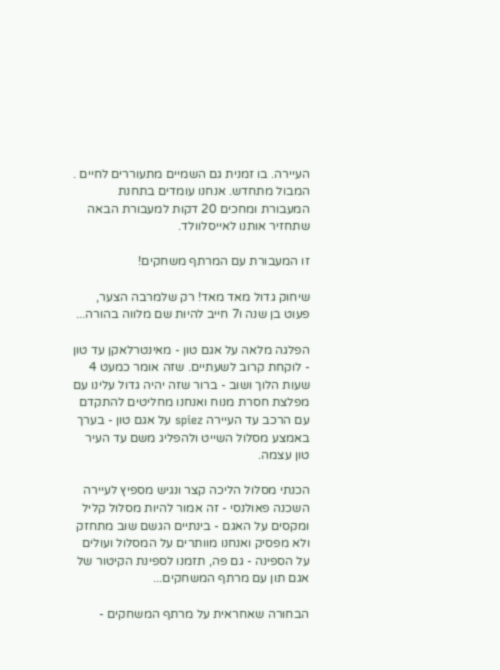העיירה. בו זמנית גם השמיים מתעוררים לחיים . המבול מתחדש. אנחנו עומדים בתחנת המעבורת ומחכים 20 דקות למעבורת הבאה שתחזיר אותנו לאייסלוולד.

זו המעבורת עם המרתף משחקים!

שיחוק גדול מאד מאד! רק שלמרבה הצער, פעוט בן שנה ו7 חייב להיות שם מלווה בהורה...

הפלגה מלאה על אגם טון - מאינטרלאקן עד טון - לוקחת קרוב לשעתיים. שזה אומר כמעט 4 שעות הלוך ושוב - ברור שזה יהיה גדול עלינו עם מפלצת חסרת מנוח ואנחנו מחליטים להתקדם עם הרכב עד העיירה spiez על אגם טון - בערך באמצע מסלול השייט ולהפליג משם עד העיר טון עצמה.

הכנתי מסלול הליכה קצר ונגיש מספיץ לעיירה השכנה פאולנסי - זה אמור להיות מסלול קליל ומקסים על האגם - בינתיים הגשם שוב מתחזק ולא מפסיק ואנחנו מוותרים על המסלול ועולים על הספינה - גם פה, תזמנו לספינת הקיטור של אגם תון עם מרתף המשחקים...

הבחורה שאחראית על מרתף המשחקים -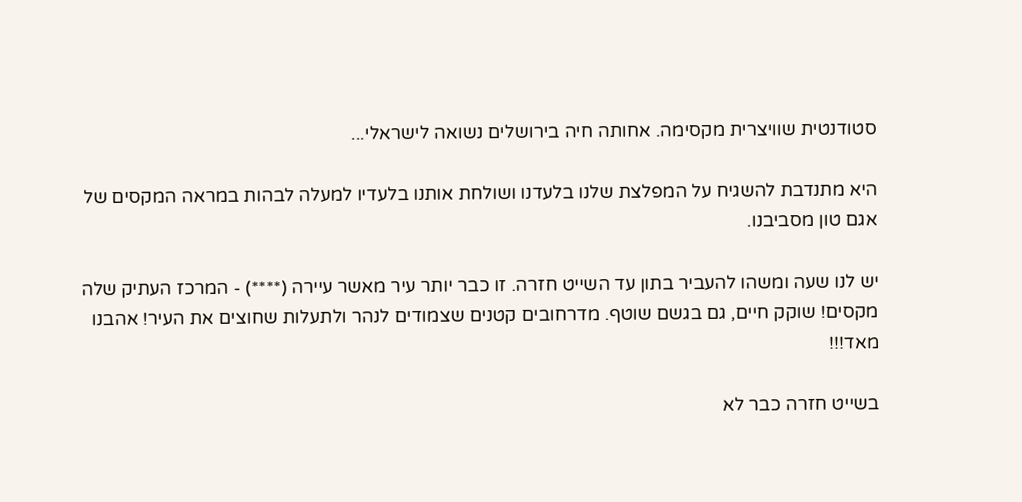סטודנטית שוויצרית מקסימה. אחותה חיה בירושלים נשואה לישראלי...

היא מתנדבת להשגיח על המפלצת שלנו בלעדנו ושולחת אותנו בלעדיו למעלה לבהות במראה המקסים של אגם טון מסביבנו.

יש לנו שעה ומשהו להעביר בתון עד השייט חזרה. זו כבר יותר עיר מאשר עיירה (****) - המרכז העתיק שלה מקסים! שוקק חיים, גם בגשם שוטף. מדרחובים קטנים שצמודים לנהר ולתעלות שחוצים את העיר! אהבנו מאד!!!

בשייט חזרה כבר לא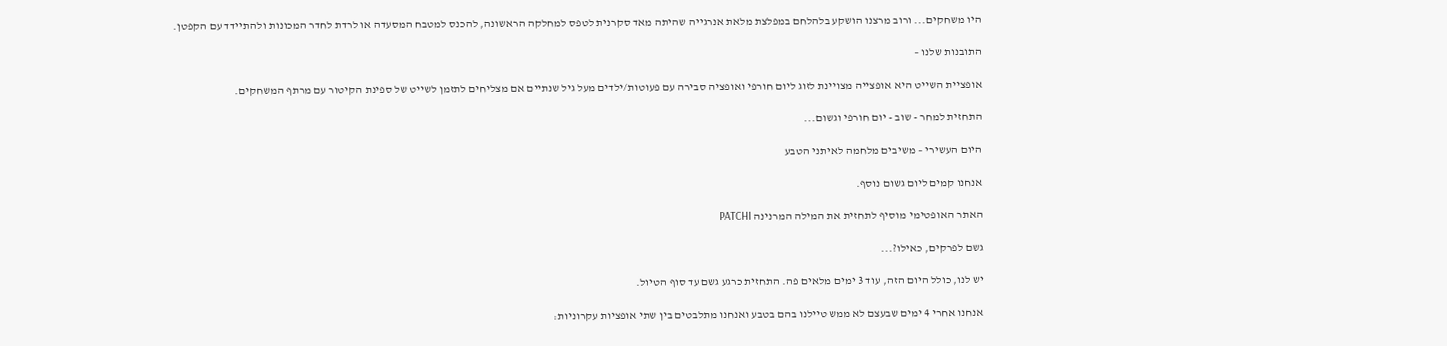היו משחקים... ורוב מרצנו הושקע בלהלחם במפלצת מלאת אנרגייה שהיתה מאד סקרנית לטפס למחלקה הראשונה, להכנס למטבח המסעדה או לרדת לחדר המכונות ולהתיידד עם הקפטן.

התובנות שלנו –

אופציית השייט היא אופצייה מצויינת לזוג ליום חורפי ואופציה סבירה עם פעוטות/ילדים מעל גיל שנתיים אם מצליחים לתזמן לשייט של ספינת הקיטור עם מרתף המשחקים.

התחזית למחר - שוב - יום חורפי וגשום...

היום העשירי – משיבים מלחמה לאיתני הטבע

אנחנו קמים ליום גשום נוסף.

האתר האופטימי מוסיף לתחזית את המילה המרנינה PATCHI

גשם לפרקים, כאילו?...

יש לנו, כולל היום הזה, עוד 3 ימים מלאים פה. התחזית כרגע גשם עד סוף הטיול.

אנחנו אחרי 4 ימים שבעצם לא ממש טיילנו בהם בטבע ואנחנו מתלבטים בין שתי אופציות עקרוניות: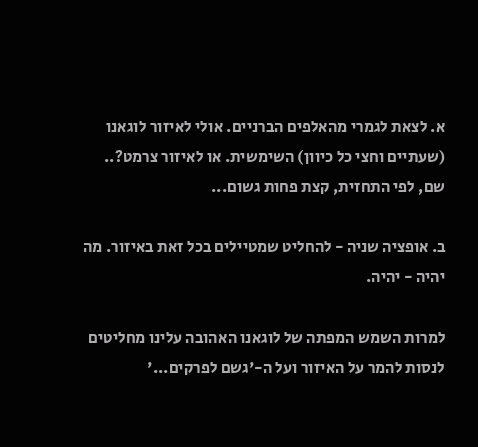א. לצאת לגמרי מהאלפים הברניים. אולי לאיזור לוגאנו (שעתיים וחצי כל כיוון) השימשית. או לאיזור צרמט?.. שם, לפי התחזית, קצת פחות גשום...

ב. אופציה שניה - להחליט שמטיילים בכל זאת באיזור. מה יהיה - יהיה.

למרות השמש המפתה של לוגאנו האהובה עלינו מחליטים לנסות להמר על האיזור ועל ה-'גשם לפרקים...'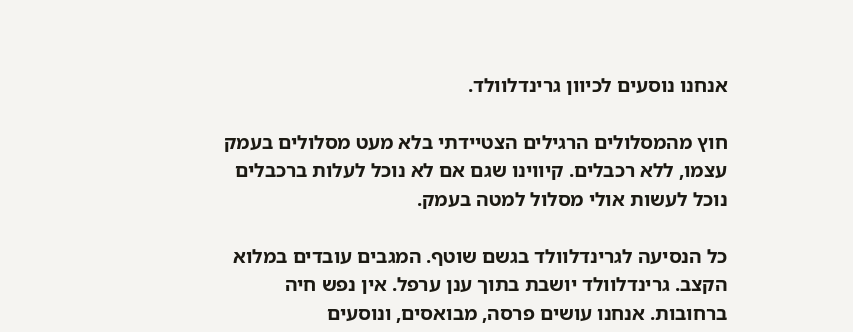אנחנו נוסעים לכיוון גרינדלוולד.

חוץ מהמסלולים הרגילים הצטיידתי בלא מעט מסלולים בעמק עצמו, ללא רכבלים. קיווינו שגם אם לא נוכל לעלות ברכבלים נוכל לעשות אולי מסלול למטה בעמק.

כל הנסיעה לגרינדלוולד בגשם שוטף. המגבים עובדים במלוא הקצב. גרינדלוולד יושבת בתוך ענן ערפל. אין נפש חיה ברחובות. אנחנו עושים פרסה, מבואסים, ונוסעים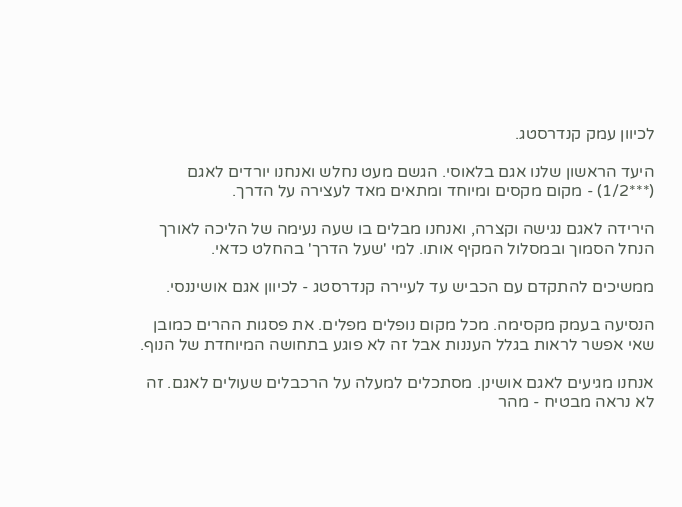לכיוון עמק קנדרסטג.

היעד הראשון שלנו אגם בלאוסי. הגשם מעט נחלש ואנחנו יורדים לאגם (***1/2) - מקום מקסים ומיוחד ומתאים מאד לעצירה על הדרך.

הירידה לאגם נגישה וקצרה, ואנחנו מבלים בו שעה נעימה של הליכה לאורך הנחל הסמוך ובמסלול המקיף אותו. למי 'שעל הדרך' בהחלט כדאי.

ממשיכים להתקדם עם הכביש עד לעיירה קנדרסטג - לכיוון אגם אושיננסי.

הנסיעה בעמק מקסימה. מכל מקום נופלים מפלים. את פסגות ההרים כמובן שאי אפשר לראות בגלל העננות אבל זה לא פוגע בתחושה המיוחדת של הנוף.

אנחנו מגיעים לאגם אושינן. מסתכלים למעלה על הרכבלים שעולים לאגם. זה לא נראה מבטיח - מהר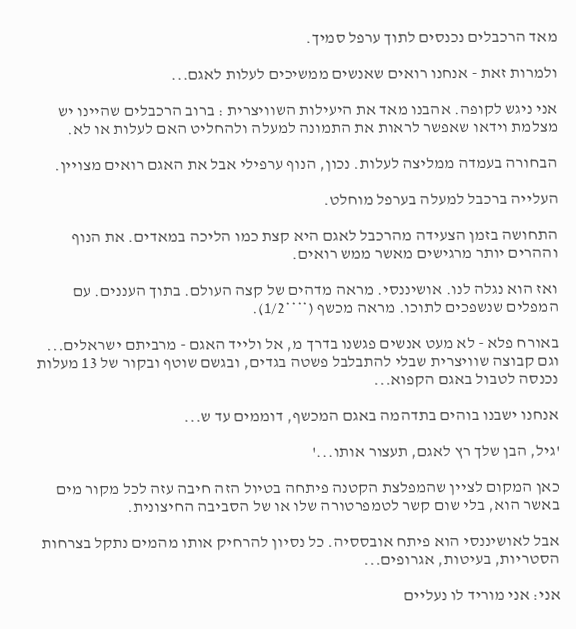מאד הרכבלים נכנסים לתוך ערפל סמיך.

ולמרות זאת - אנחנו רואים שאנשים ממשיכים לעלות לאגם...

אני ניגש לקופה. אהבנו מאד את היעילות השוויצרית : ברוב הרכבלים שהיינו יש מצלמת וידאו שאפשר לראות את התמונה למעלה ולהחליט האם לעלות או לא.

הבחורה בעמדה ממליצה לעלות. נכון, הנוף ערפילי אבל את האגם רואים מצויין.

העלייה ברכבל למעלה בערפל מוחלט.

התחושה בזמן הצעידה מהרכבל לאגם היא קצת כמו הליכה במאדים. את הנוף וההרים יותר מרגישים מאשר ממש רואים.

ואז הוא נגלה לנו. אושיננסי. מראה מדהים של קצה העולם. בתוך העננים. עם המפלים שנשפכים לתוכו. מראה מכשף (****1/2).

באורח פלא - לא מעט אנשים פגשנו בדרך מ, אל ולייד האגם - מרביתם ישראלים... וגם קבוצה שוויצרית שבלי להתבלבל פשטה בגדים, ובגשם שוטף ובקור של 13 מעלות נכנסה לטבול באגם הקפוא...

אנחנו ישבנו בוהים בתדהמה באגם המכשף, דוממים עד ש...

'גיל, הבן שלך רץ לאגם, תעצור אותו...'

כאן המקום לציין שהמפלצת הקטנה פיתחה בטיול הזה חיבה עזה לכל מקור מים באשר הוא, בלי שום קשר לטמפרטורה שלו או של הסביבה החיצונית.

אבל לאושיננסי הוא פיתח אובססיה. כל נסיון להרחיק אותו מהמים נתקל בצרחות הסטריות, בעיטות, אגרופים...

אני: אני מוריד לו נעליים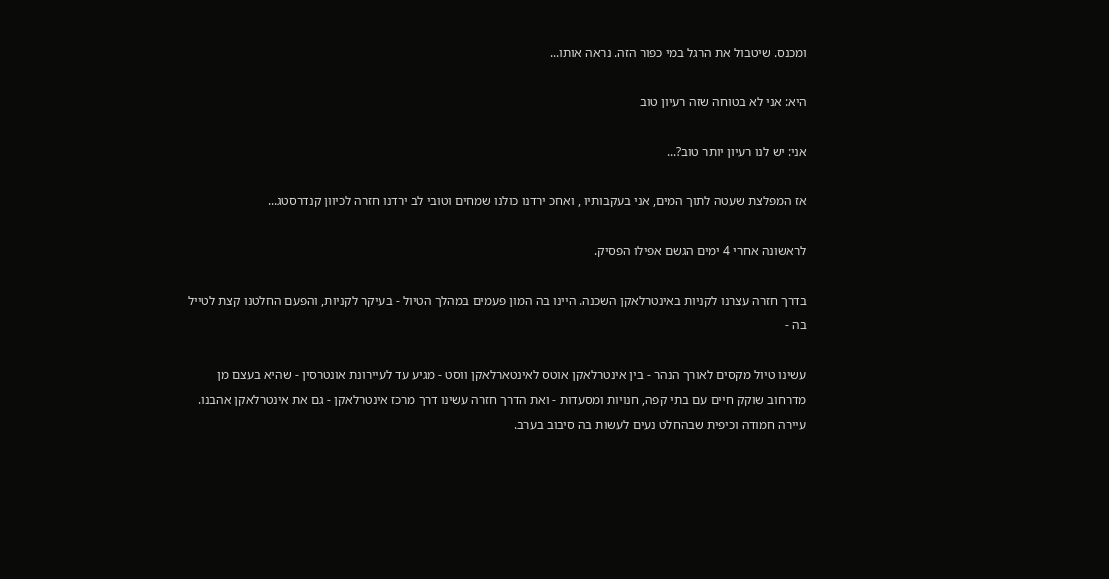ומכנס. שיטבול את הרגל במי כפור הזה. נראה אותו...

היא: אני לא בטוחה שזה רעיון טוב

אני: יש לנו רעיון יותר טוב?...

אז המפלצת שעטה לתוך המים, אני בעקבותיו , ואחכ ירדנו כולנו שמחים וטובי לב ירדנו חזרה לכיוון קנדרסטג...

לראשונה אחרי 4 ימים הגשם אפילו הפסיק.

בדרך חזרה עצרנו לקניות באינטרלאקן השכנה. היינו בה המון פעמים במהלך הטיול - בעיקר לקניות, והפעם החלטנו קצת לטייל בה -

עשינו טיול מקסים לאורך הנהר - בין אינטרלאקן אוטס לאינטארלאקן ווסט - מגיע עד לעיירונת אונטרסין - שהיא בעצם מן מדרחוב שוקק חיים עם בתי קפה, חנויות ומסעדות - ואת הדרך חזרה עשינו דרך מרכז אינטרלאקן - גם את אינטרלאקן אהבנו. עיירה חמודה וכיפית שבהחלט נעים לעשות בה סיבוב בערב.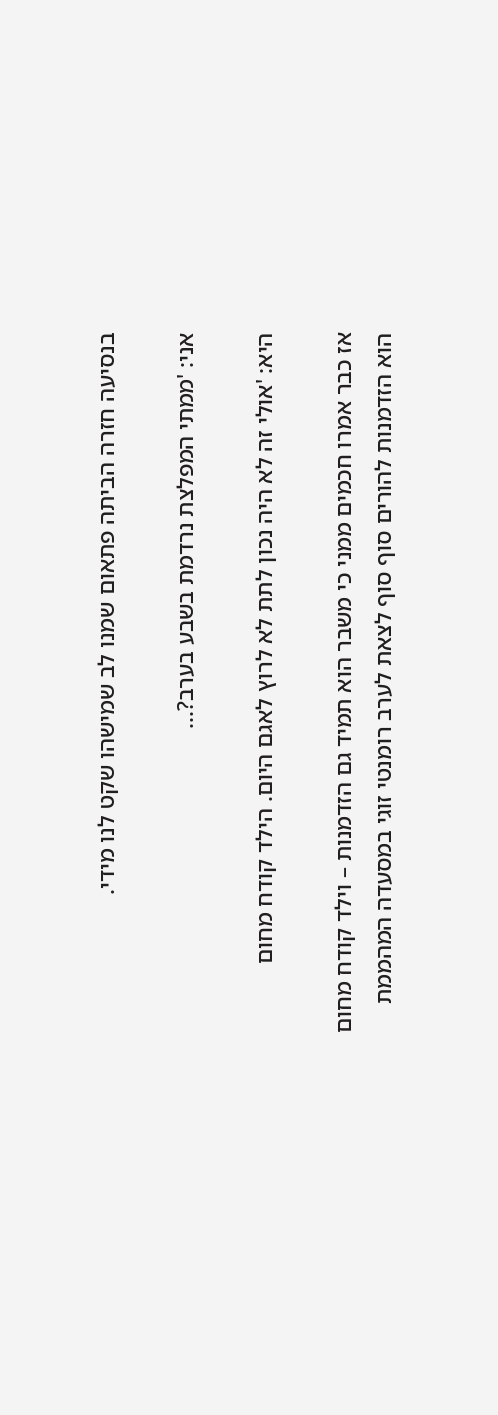בנסיעה חזרה הביתה פתאום שמנו לב שמישהו שקט לנו מידי.

אני: 'ממתי המפלצת נרדמת בשבע בערב?...

היא: 'אולי זה לא היה נכון לתת לא לרוץ לאגם היום. הילד קודח מחום

אז כבר אמרו חכמים ממני כי משבר הוא תמיד גם הזדמנות – וילד קודח מחום הוא הזדמנות להורים סוף סוף לצאת לערב רומנטי זוגי במסעדה המהממת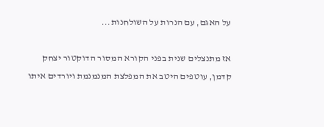על האגם, עם הנרות על השולחנות...

אז מתנצלים שנית בפני הקורא המסור הדוקטור יצחק קדמן, עוטפים היטב את המפלצת המנמנמת ויורדים איתו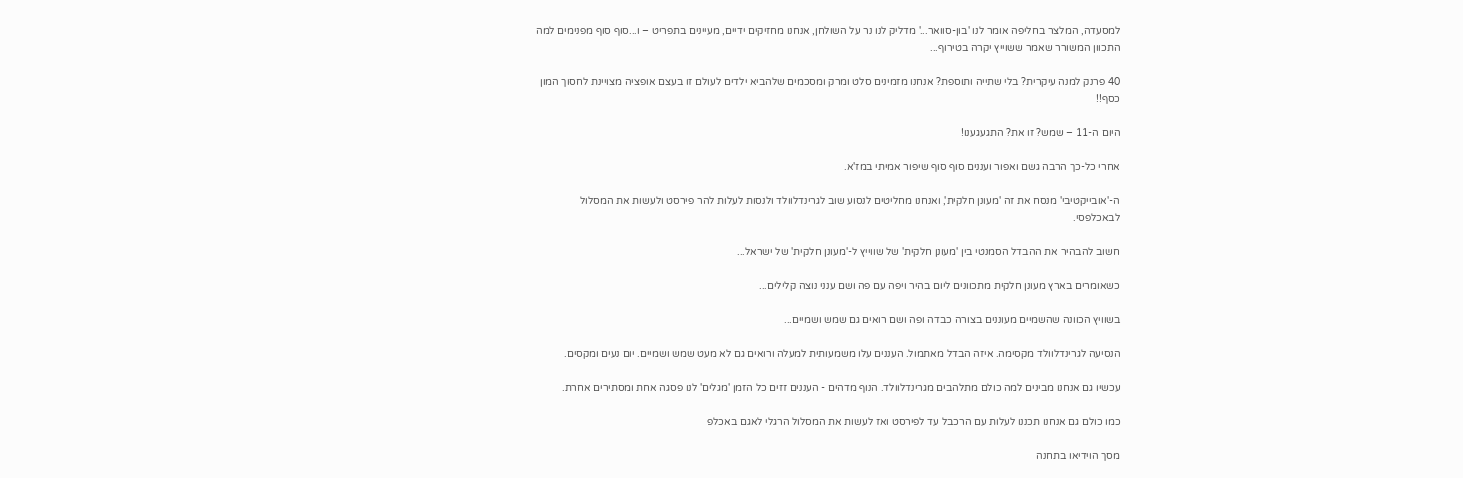למסעדה, המלצר בחליפה אומר לנו 'בון-סוואר...' מדליק לנו נר על השולחן, אנחנו מחזיקים ידיים, מעיינים בתפריט – ו...סוף סוף מפנימים למה התכוון המשורר שאמר ששוייץ יקרה בטירוף...

40 פרנק למנה עיקרית? בלי שתייה ותוספת? אנחנו מזמינים סלט ומרק ומסכמים שלהביא ילדים לעולם זו בעצם אופציה מצויינת לחסוך המון כסף!!

היום ה-11 – שמש? זו את? התגעגענו!

אחרי כל-כך הרבה גשם ואפור ועננים סוף סוף שיפור אמיתי במז'א.

ה-'אובייקטיבי' מנסח את זה 'מעונן חלקית', ואנחנו מחליטים לנסוע שוב לגרינדלוולד ולנסות לעלות להר פירסט ולעשות את המסלול לבאכלפסי.

חשוב להבהיר את ההבדל הסמנטי בין 'מעונן חלקית' של שווייץ ל-'מעונן חלקית' של ישראל...

כשאומרים בארץ מעונן חלקית מתכוונים ליום בהיר ויפה עם פה ושם ענני נוצה קלילים...

בשוויץ הכוונה שהשמיים מעוננים בצורה כבדה ופה ושם רואים גם שמש ושמיים...

הנסיעה לגרינדלוולד מקסימה. איזה הבדל מאתמול. העננים עלו משמעותית למעלה ורואים גם לא מעט שמש ושמיים. יום נעים ומקסים.

עכשיו גם אנחנו מבינים למה כולם מתלהבים מגרינדלוולד. הנוף מדהים - העננים זזים כל הזמן 'מגלים' לנו פסגה אחת ומסתירים אחרת.

כמו כולם גם אנחנו תכננו לעלות עם הרכבל עד לפירסט ואז לעשות את המסלול הרגלי לאגם באכלפ

מסך הוידיאו בתחנה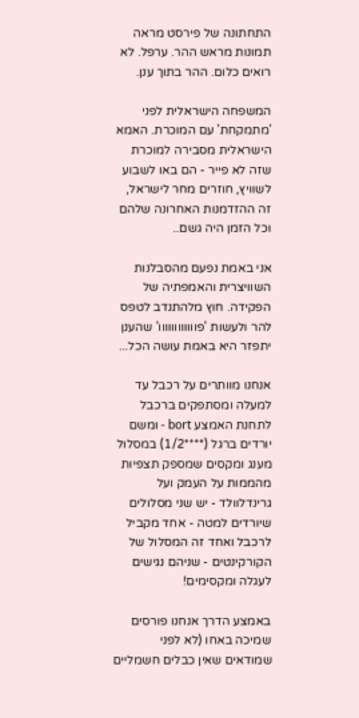התחתונה של פירסט מראה תמונות מראש ההר. ערפל. לא רואים כלום. ההר בתוך ענן.

המשפחה הישראלית לפני 'מתמקחת' עם המוכרת. האמא הישראלית מסבירה למוכרת שזה לא פייר - הם באו לשבוע לשוויץ, חוזרים מחר לישראל, זה ההזדמנות האחרונה שלהם וכל הזמן היה גשם..

אני באמת נפעם מהסבלנות השוויצרית והאמפתיה של הפקידה. חוץ מלהתנדב לטפס להר ולעשות 'פוווווווווווו' שהענן יתפזר היא באמת עושה הכל...

אנחנו מוותרים על רכבל עד למעלה ומסתפקים ברכבל לתחנת האמצע bort - ומשם יורדים ברגל (****1/2) במסלול מענג ומקסים שמספק תצפיות מהממות על העמק ועל גרינדלוולד - יש שני מסלולים שיורדים למטה - אחד מקביל לרכבל ואחד זה המסלול של הקורקינטים - שניהם נגישים לעגלה ומקסימים!

באמצע הדרך אנחנו פורסים שמיכה באחו (לא לפני שמודאים שאין כבלים חשמליים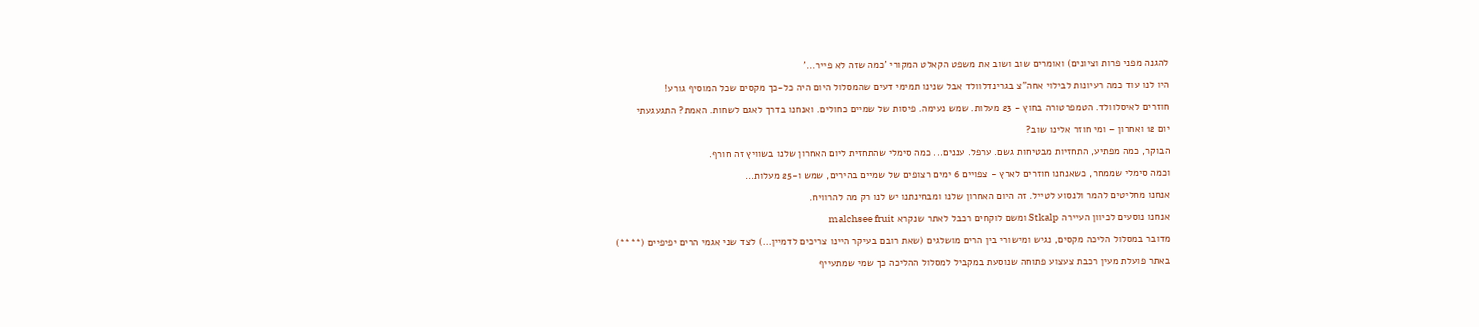להגנה מפני פרות וציונים) ואומרים שוב ושוב את משפט הקאלט המקורי 'כמה שזה לא פייר...'

היו לנו עוד כמה רעיונות לבילוי אחה"צ בגרינדלוולד אבל שנינו תמימי דעים שהמסלול היום היה כל-כך מקסים שכל המוסיף גורע!

חוזרים לאיסלוולד. הטמפרטורה בחוץ - 23 מעלות. שמש נעימה. פיסות של שמיים כחולים. ואנחנו בדרך לאגם לשחות. האמת? התגעגעתי

יום 12 ואחרון – ומי חוזר אלינו שוב?

הבוקר, כמה מפתיע, התחזיות מבטיחות גשם. ערפל. עננים... כמה סימלי שהתחזית ליום האחרון שלנו בשוויץ זה חורף.

וכמה סימלי שממחר, כשאנחנו חוזרים לארץ - צפויים 6 ימים רצופים של שמיים בהירים, שמש ו-25 מעלות...

אנחנו מחליטים להמר ולנסוע לטייל. זה היום האחרון שלנו ומבחינתנו יש לנו רק מה להרוויח.

אנחנו נוסעים לכיוון העיירה Stkalp ומשם לוקחים רכבל לאתר שנקרא malchsee fruit

מדובר במסלול הליכה מקסים, נגיש ומישורי בין הרים מושלגים (שאת רובם בעיקר היינו צריכים לדמיין...) לצד שני אגמי הרים יפיפיים (****)

באתר פועלת מעין רכבת צעצוע פתוחה שנוסעת במקביל למסלול ההליכה כך שמי שמתעייף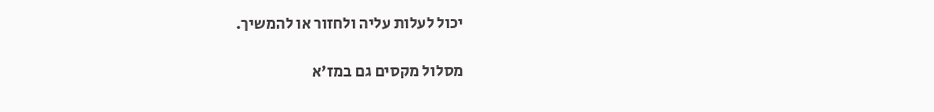יכול לעלות עליה ולחזור או להמשיך.

מסלול מקסים גם במז'א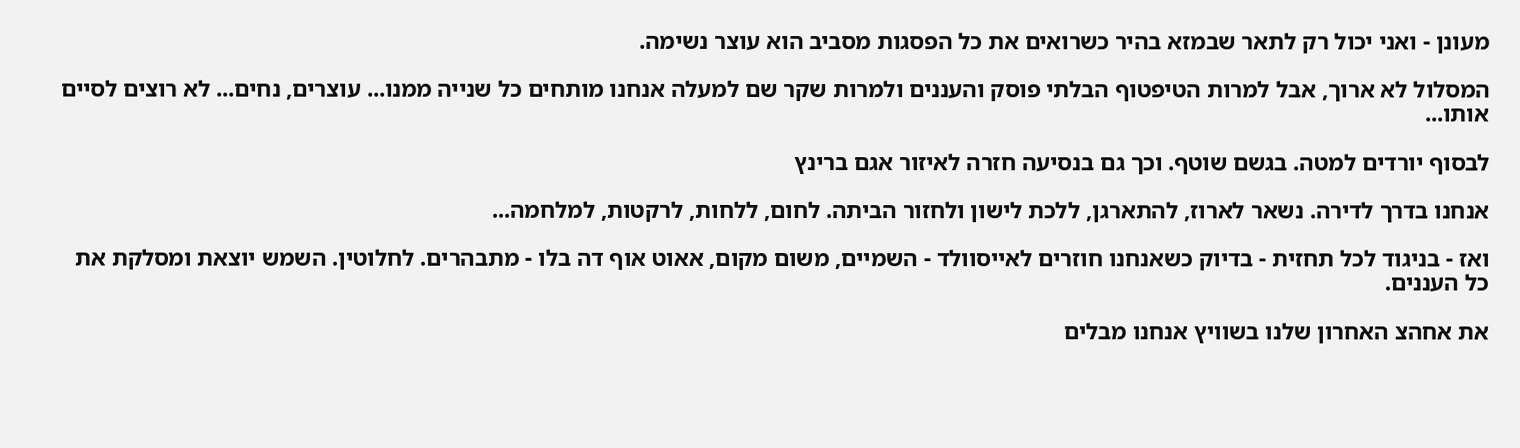מעונן - ואני יכול רק לתאר שבמזא בהיר כשרואים את כל הפסגות מסביב הוא עוצר נשימה.

המסלול לא ארוך, אבל למרות הטיפטוף הבלתי פוסק והעננים ולמרות שקר שם למעלה אנחנו מותחים כל שנייה ממנו... עוצרים, נחים... לא רוצים לסיים אותו...

לבסוף יורדים למטה. בגשם שוטף. וכך גם בנסיעה חזרה לאיזור אגם ברינץ

אנחנו בדרך לדירה. נשאר לארוז, להתארגן, ללכת לישון ולחזור הביתה. לחום, ללחות, לרקטות, למלחמה...

ואז - בניגוד לכל תחזית - בדיוק כשאנחנו חוזרים לאייסוולד - השמיים, משום מקום, אאוט אוף דה בלו - מתבהרים. לחלוטין. השמש יוצאת ומסלקת את כל העננים.

את אחהצ האחרון שלנו בשוויץ אנחנו מבלים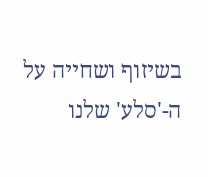בשיזוף ושחייה על ה-'סלע' שלנו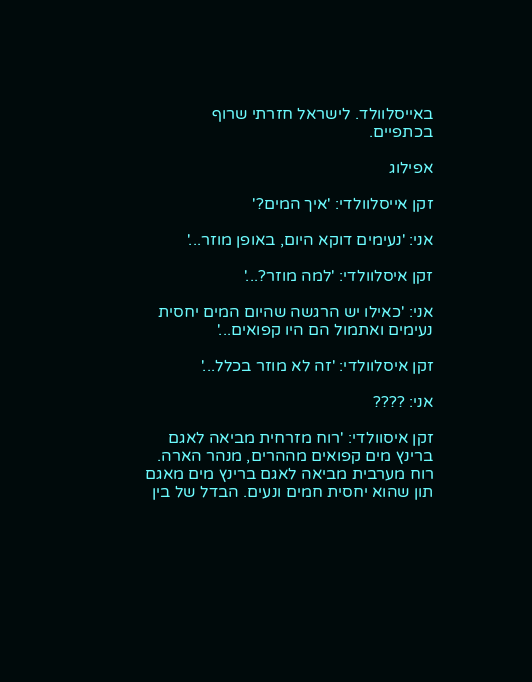באייסלוולד. לישראל חזרתי שרוף בכתפיים.

אפילוג

זקן אייסלוולדי: 'איך המים?'

אני: 'נעימים דוקא היום, באופן מוזר...'

זקן איסלוולדי: 'למה מוזר?...'

אני: 'כאילו יש הרגשה שהיום המים יחסית נעימים ואתמול הם היו קפואים...'

זקן איסלוולדי: 'זה לא מוזר בכלל...'

אני: ????

זקן איסוולדי: 'רוח מזרחית מביאה לאגם ברינץ מים קפואים מההרים, מנהר הארה. רוח מערבית מביאה לאגם ברינץ מים מאגם תון שהוא יחסית חמים ונעים. הבדל של בין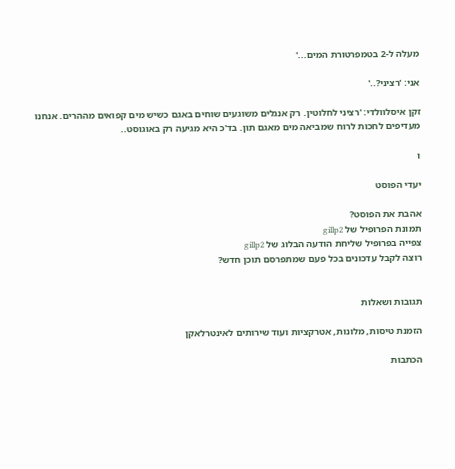מעלה ל-2 בטמפרטורת המים...'

אני: 'רציני?..'

זקן איסלוולדי: 'רציני לחלוטין. רק אנגלים משוגעים שוחים באגם כשיש מים קפואים מההרים. אנחנו מעדיפים לחכות לרוח שמביאה מים מאגם תון. בד'כ היא מגיעה רק באוגוסט..

ו

יעדי הפוסט

אהבת את הפוסט?
תמונת הפרופיל של gillp2
צפייה בפרופיל שליחת הודעה הבלוג של gillp2
רוצה לקבל עדכונים בכל פעם שמתפרסם תוכן חדש?


תגובות ושאלות

הזמנת טיסות, מלונות, אטרקציות ועוד שירותים לאינטרלאקן

הכתבות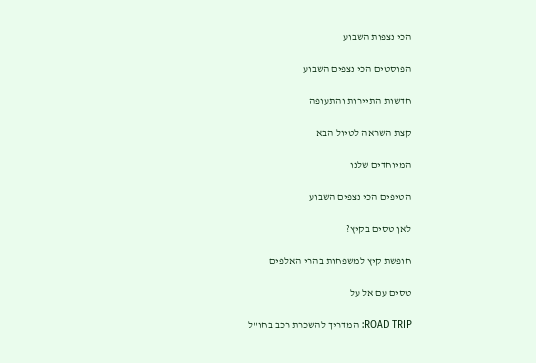הכי נצפות השבוע

הפוסטים הכי נצפים השבוע

חדשות התיירות והתעופה

קצת השראה לטיול הבא

המיוחדים שלנו

הטיפים הכי נצפים השבוע

לאן טסים בקיץ?

חופשת קיץ למשפחות בהרי האלפים

טסים עם אל על

ROAD TRIP: המדריך להשכרת רכב בחו"ל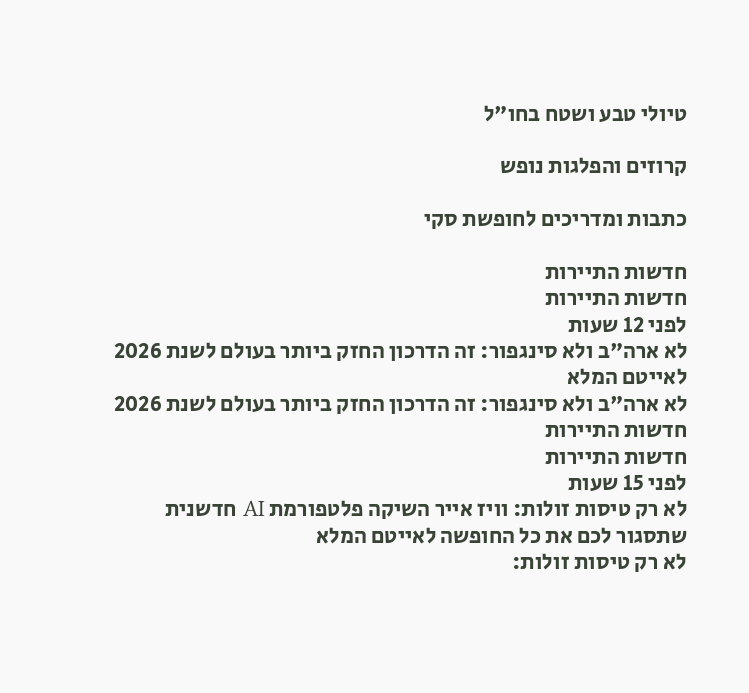טיולי טבע ושטח בחו"ל

קרוזים והפלגות נופש

כתבות ומדריכים לחופשת סקי

חדשות התיירות
חדשות התיירות
לפני 12 שעות
לא ארה"ב ולא סינגפור: זה הדרכון החזק ביותר בעולם לשנת 2026 לאייטם המלא
לא ארה"ב ולא סינגפור: זה הדרכון החזק ביותר בעולם לשנת 2026
חדשות התיירות
חדשות התיירות
לפני 15 שעות
לא רק טיסות זולות: וויז אייר השיקה פלטפורמת AI חדשנית שתסגור לכם את כל החופשה לאייטם המלא
לא רק טיסות זולות: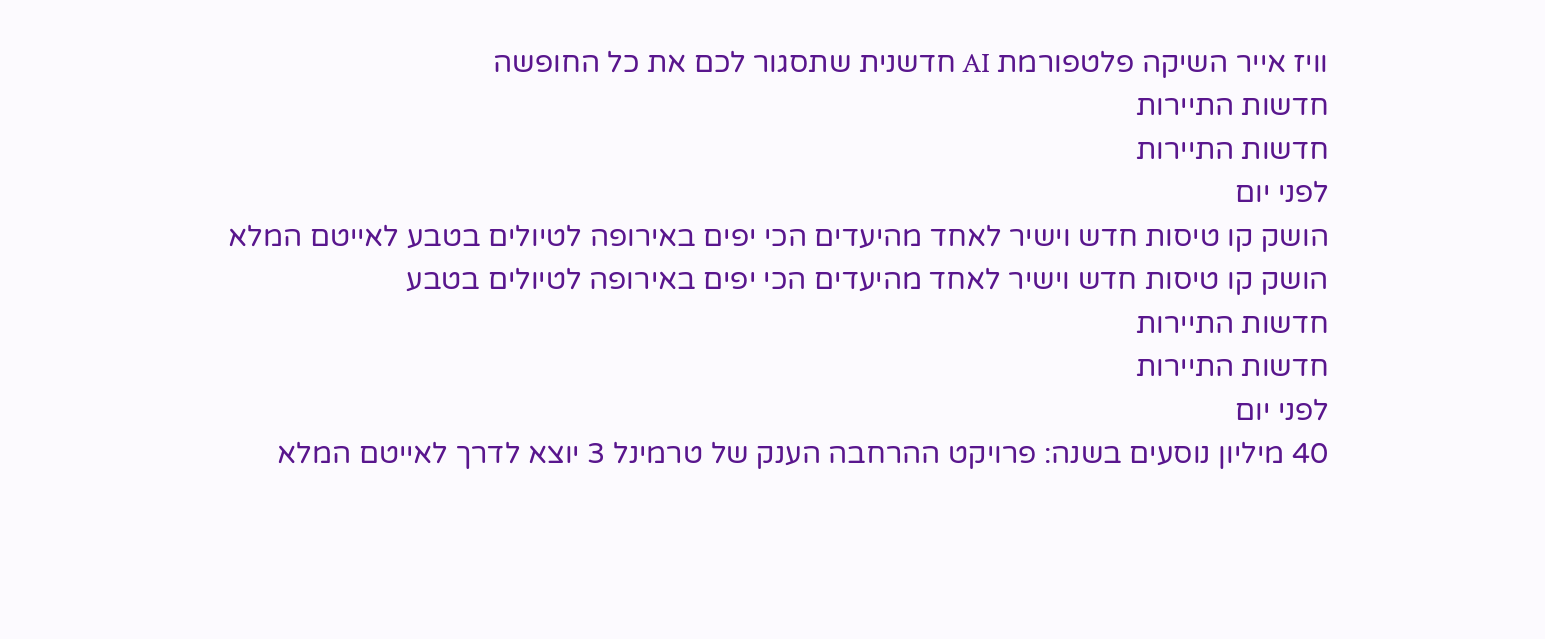וויז אייר השיקה פלטפורמת AI חדשנית שתסגור לכם את כל החופשה
חדשות התיירות
חדשות התיירות
לפני יום
הושק קו טיסות חדש וישיר לאחד מהיעדים הכי יפים באירופה לטיולים בטבע לאייטם המלא
הושק קו טיסות חדש וישיר לאחד מהיעדים הכי יפים באירופה לטיולים בטבע
חדשות התיירות
חדשות התיירות
לפני יום
40 מיליון נוסעים בשנה: פרויקט ההרחבה הענק של טרמינל 3 יוצא לדרך לאייטם המלא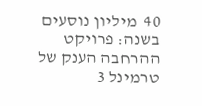40  מיליון נוסעים בשנה: פרויקט ההרחבה הענק של טרמינל 3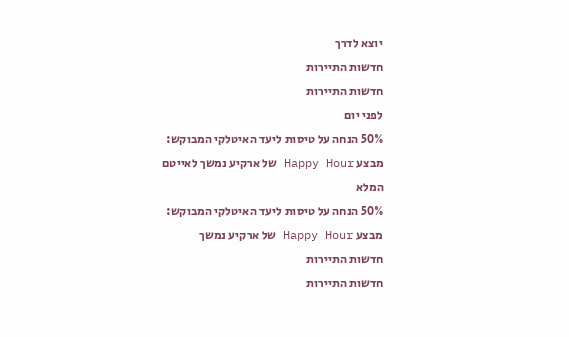יוצא לדרך
חדשות התיירות
חדשות התיירות
לפני יום
50% הנחה על טיסות ליעד האיטלקי המבוקש: מבצע Happy Hour של ארקיע נמשך לאייטם המלא
50% הנחה על טיסות ליעד האיטלקי המבוקש: מבצע Happy Hour של ארקיע נמשך
חדשות התיירות
חדשות התיירות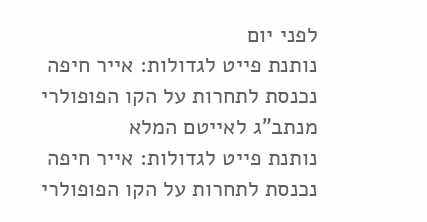לפני יום
נותנת פייט לגדולות: אייר חיפה נכנסת לתחרות על הקו הפופולרי מנתב"ג לאייטם המלא
נותנת פייט לגדולות: אייר חיפה נכנסת לתחרות על הקו הפופולרי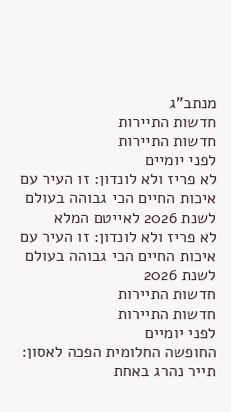מנתב"ג
חדשות התיירות
חדשות התיירות
לפני יומיים
לא פריז ולא לונדון: זו העיר עם איכות החיים הכי גבוהה בעולם לשנת 2026 לאייטם המלא
לא פריז ולא לונדון: זו העיר עם איכות החיים הכי גבוהה בעולם לשנת 2026
חדשות התיירות
חדשות התיירות
לפני יומיים
החופשה החלומית הפכה לאסון: תייר נהרג באחת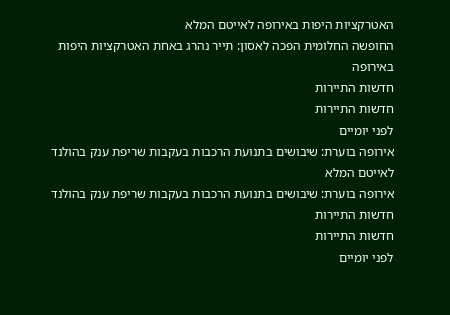האטרקציות היפות באירופה לאייטם המלא
החופשה החלומית הפכה לאסון: תייר נהרג באחת האטרקציות היפות באירופה
חדשות התיירות
חדשות התיירות
לפני יומיים
אירופה בוערת: שיבושים בתנועת הרכבות בעקבות שריפת ענק בהולנד לאייטם המלא
אירופה בוערת: שיבושים בתנועת הרכבות בעקבות שריפת ענק בהולנד
חדשות התיירות
חדשות התיירות
לפני יומיים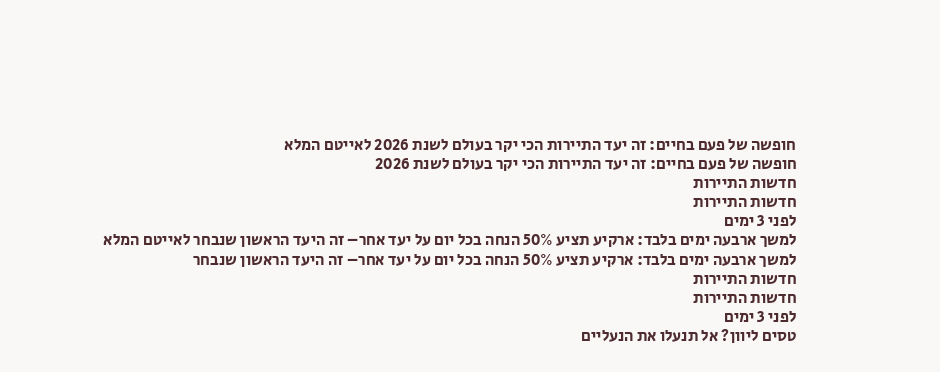חופשה של פעם בחיים: זה יעד התיירות הכי יקר בעולם לשנת 2026 לאייטם המלא
חופשה של פעם בחיים: זה יעד התיירות הכי יקר בעולם לשנת 2026
חדשות התיירות
חדשות התיירות
לפני 3 ימים
למשך ארבעה ימים בלבד: ארקיע תציע 50% הנחה בכל יום על יעד אחר– זה היעד הראשון שנבחר לאייטם המלא
למשך ארבעה ימים בלבד: ארקיע תציע 50% הנחה בכל יום על יעד אחר– זה היעד הראשון שנבחר
חדשות התיירות
חדשות התיירות
לפני 3 ימים
טסים ליוון? אל תנעלו את הנעליים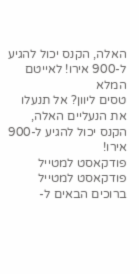האלה, הקנס יכול להגיע ל-900 אירו! לאייטם המלא
טסים ליוון? אל תנעלו את הנעליים האלה, הקנס יכול להגיע ל-900 אירו!
פודקאסט למטייל
פודקאסט למטייל
ברוכים הבאים ל-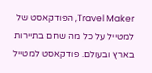Travel Maker, הפודקאסט של למטייל על כל מה שחם בתיירות בארץ ובעולם. פודקאסט למטייל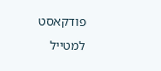פודקאסט למטייל